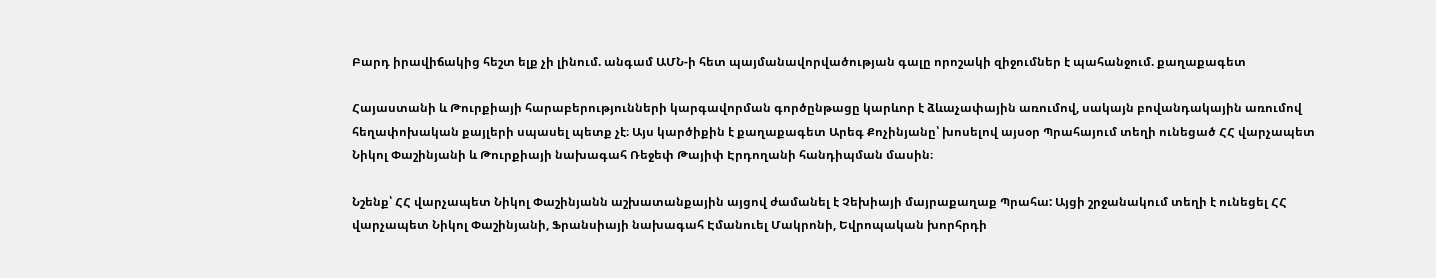Բարդ իրավիճակից հեշտ ելք չի լինում. անգամ ԱՄՆ-ի հետ պայմանավորվածության գալը որոշակի զիջումներ է պահանջում. քաղաքագետ

Հայաստանի և Թուրքիայի հարաբերությունների կարգավորման գործընթացը կարևոր է ձևաչափային առումով, սակայն բովանդակային առումով հեղափոխական քայլերի սպասել պետք չէ։ Այս կարծիքին է քաղաքագետ Արեգ Քոչինյանը՝ խոսելով այսօր Պրահայում տեղի ունեցած ՀՀ վարչապետ Նիկոլ Փաշինյանի և Թուրքիայի նախագահ Ռեջեփ Թայիփ Էրդողանի հանդիպման մասին։

Նշենք՝ ՀՀ վարչապետ Նիկոլ Փաշինյանն աշխատանքային այցով ժամանել է Չեխիայի մայրաքաղաք Պրահա: Այցի շրջանակում տեղի է ունեցել ՀՀ վարչապետ Նիկոլ Փաշինյանի, Ֆրանսիայի նախագահ Էմանուել Մակրոնի, Եվրոպական խորհրդի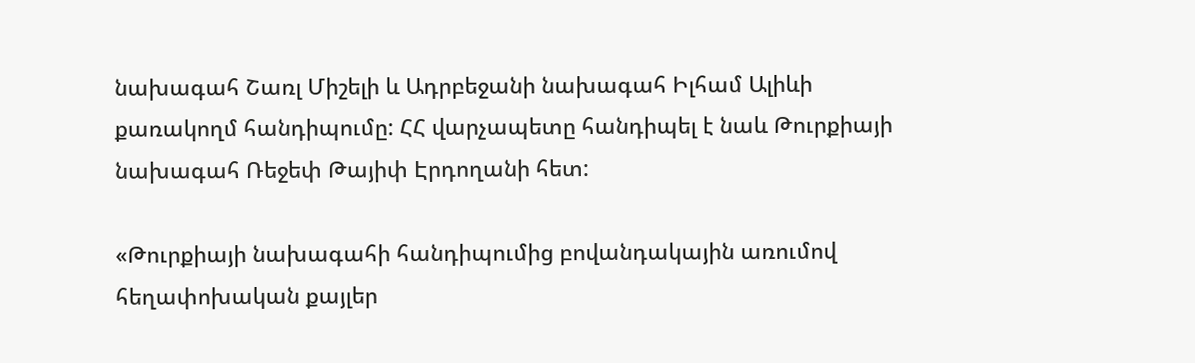նախագահ Շառլ Միշելի և Ադրբեջանի նախագահ Իլհամ Ալիևի քառակողմ հանդիպումը: ՀՀ վարչապետը հանդիպել է նաև Թուրքիայի նախագահ Ռեջեփ Թայիփ Էրդողանի հետ:

«Թուրքիայի նախագահի հանդիպումից բովանդակային առումով հեղափոխական քայլեր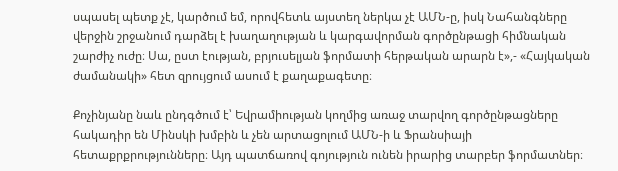սպասել պետք չէ, կարծում եմ, որովհետև այստեղ ներկա չէ ԱՄՆ-ը, իսկ Նահանգները վերջին շրջանում դարձել է խաղաղության և կարգավորման գործընթացի հիմնական շարժիչ ուժը։ Սա, ըստ էության, բրյուսելյան ֆորմատի հերթական արարն է»,- «Հայկական ժամանակի» հետ զրույցում ասում է քաղաքագետը։

Քոչինյանը նաև ընդգծում է՝ Եվրամիության կողմից առաջ տարվող գործընթացները հակադիր են Մինսկի խմբին և չեն արտացոլում ԱՄՆ-ի և Ֆրանսիայի հետաքրքրությունները։ Այդ պատճառով գոյություն ունեն իրարից տարբեր ֆորմատներ։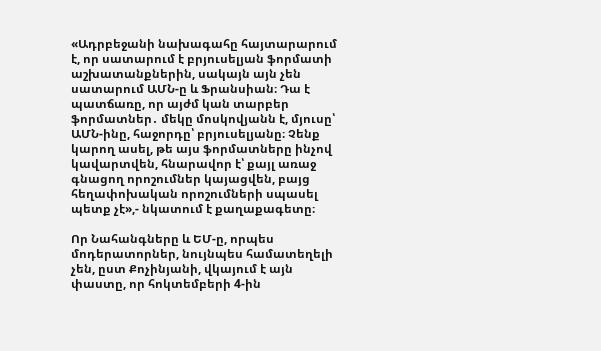«Ադրբեջանի նախագահը հայտարարում է, որ սատարում է բրյուսելյան ֆորմատի աշխատանքներին, սակայն այն չեն սատարում ԱՄՆ-ը և Ֆրանսիան։ Դա է պատճառը, որ այժմ կան տարբեր ֆորմատներ․ մեկը մոսկովյանն է, մյուսը՝ ԱՄՆ-ինը, հաջորդը՝ բրյուսելյանը։ Չենք կարող ասել, թե այս ֆորմատները ինչով կավարտվեն, հնարավոր է՝ քայլ առաջ գնացող որոշումներ կայացվեն, բայց հեղափոխական որոշումների սպասել պետք չէ»,- նկատում է քաղաքագետը։

Որ Նահանգները և ԵՄ-ը, որպես մոդերատորներ, նույնպես համատեղելի չեն, ըստ Քոչինյանի, վկայում է այն փաստը, որ հոկտեմբերի 4-ին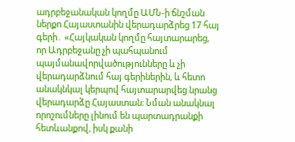ադրբեջանական կողմը ԱՄՆ-ի ճնշման ներքո Հայաստանին վերադարձրեց 17 հայ գերի․ «Հայկական կողմը հայտարարեց, որ Ադրբեջանը չի պահպանում պայմանավորվածությունները և չի վերադարձնում հայ գերիներին, և հետո անակնկալ կերպով հայտարարվեց նրանց վերադարձը Հայաստան։ Նման անակնալ որոշումները լինում են պարտադրանքի հետևանքով, իսկ քանի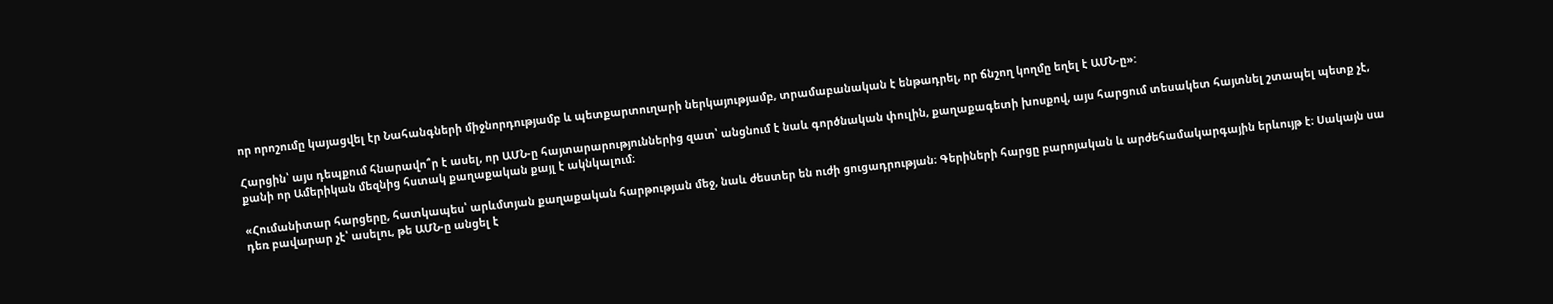որ որոշումը կայացվել էր Նահանգների միջնորդությամբ և պետքարտուղարի ներկայությամբ, տրամաբանական է ենթադրել, որ ճնշող կողմը եղել է ԱՄՆ-ը»:

Հարցին՝ այս դեպքում հնարավո՞ր է ասել, որ ԱՄՆ-ը հայտարարություններից զատ՝ անցնում է նաև գործնական փուլին, քաղաքագետի խոսքով, այս հարցում տեսակետ հայտնել շտապել պետք չէ, քանի որ Ամերիկան մեզնից հստակ քաղաքական քայլ է ակնկալում։

«Հումանիտար հարցերը, հատկապես՝ արևմտյան քաղաքական հարթության մեջ, նաև ժեստեր են ուժի ցուցադրության։ Գերիների հարցը բարոյական և արժեհամակարգային երևույթ է։ Սակայն սա դեռ բավարար չէ՝ ասելու, թե ԱՄՆ-ը անցել է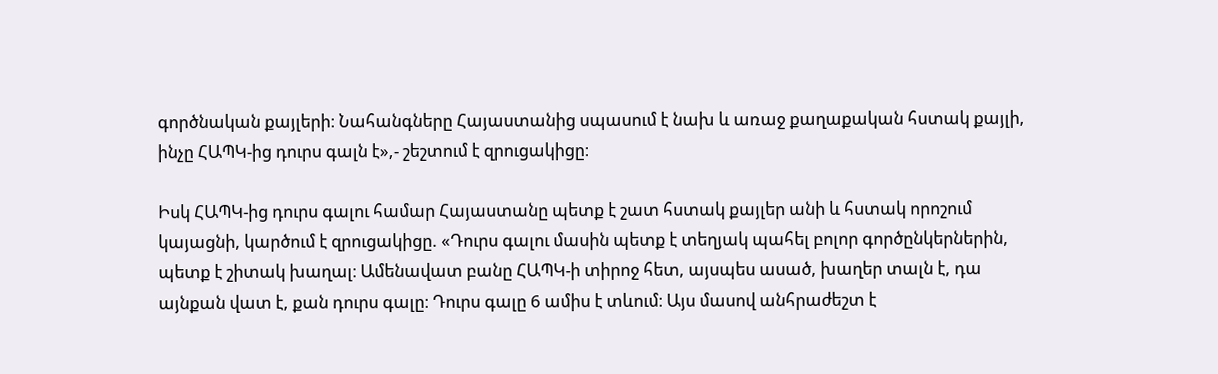գործնական քայլերի։ Նահանգները Հայաստանից սպասում է նախ և առաջ քաղաքական հստակ քայլի, ինչը ՀԱՊԿ-ից դուրս գալն է»,- շեշտում է զրուցակիցը։

Իսկ ՀԱՊԿ-ից դուրս գալու համար Հայաստանը պետք է շատ հստակ քայլեր անի և հստակ որոշում կայացնի, կարծում է զրուցակիցը. «Դուրս գալու մասին պետք է տեղյակ պահել բոլոր գործընկերներին, պետք է շիտակ խաղալ։ Ամենավատ բանը ՀԱՊԿ-ի տիրոջ հետ, այսպես ասած, խաղեր տալն է, դա այնքան վատ է, քան դուրս գալը։ Դուրս գալը 6 ամիս է տևում։ Այս մասով անհրաժեշտ է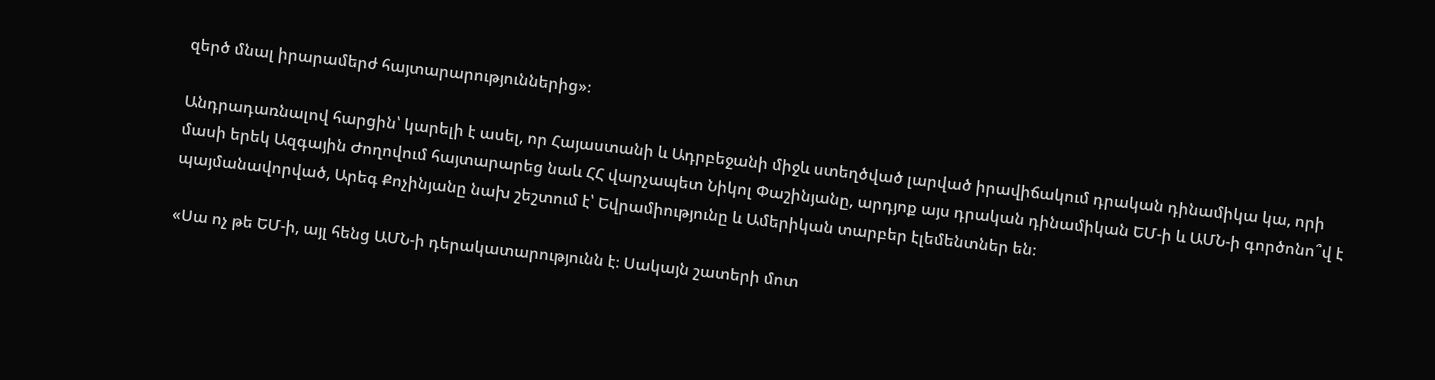զերծ մնալ իրարամերժ հայտարարություններից»։

Անդրադառնալով հարցին՝ կարելի է ասել, որ Հայաստանի և Ադրբեջանի միջև ստեղծված լարված իրավիճակում դրական դինամիկա կա, որի մասի երեկ Ազգային Ժողովում հայտարարեց նաև ՀՀ վարչապետ Նիկոլ Փաշինյանը, արդյոք այս դրական դինամիկան ԵՄ-ի և ԱՄՆ-ի գործոնո՞վ է պայմանավորված, Արեգ Քոչինյանը նախ շեշտում է՝ Եվրամիությունը և Ամերիկան տարբեր էլեմենտներ են։

«Սա ոչ թե ԵՄ-ի, այլ հենց ԱՄՆ-ի դերակատարությունն է։ Սակայն շատերի մոտ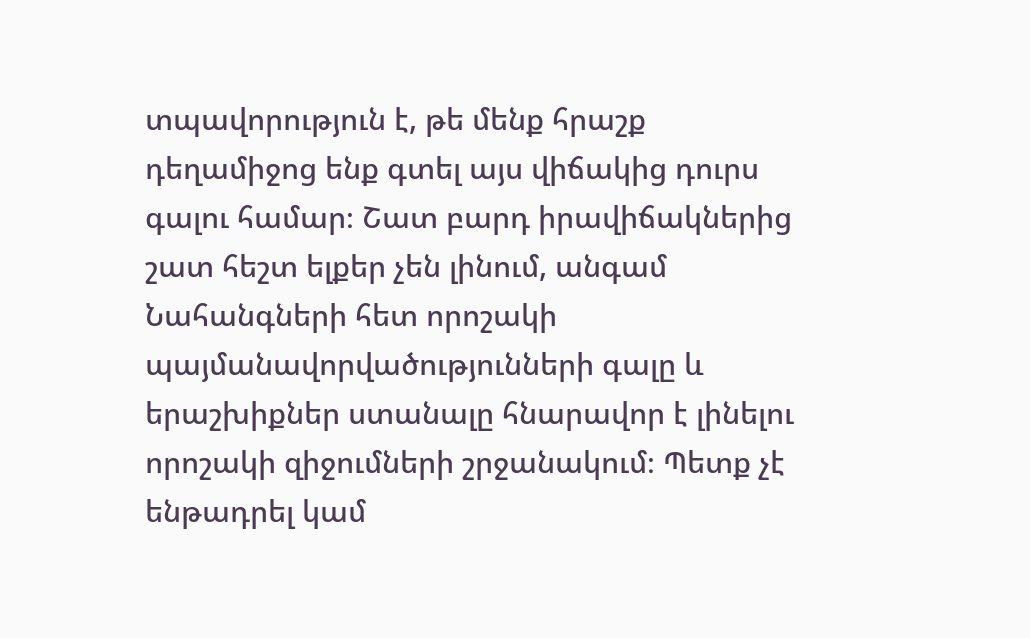տպավորություն է, թե մենք հրաշք դեղամիջոց ենք գտել այս վիճակից դուրս գալու համար։ Շատ բարդ իրավիճակներից շատ հեշտ ելքեր չեն լինում, անգամ Նահանգների հետ որոշակի պայմանավորվածությունների գալը և երաշխիքներ ստանալը հնարավոր է լինելու որոշակի զիջումների շրջանակում։ Պետք չէ ենթադրել կամ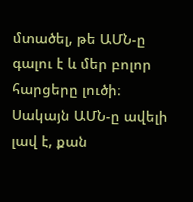մտածել, թե ԱՄՆ-ը գալու է և մեր բոլոր հարցերը լուծի։ Սակայն ԱՄՆ-ը ավելի լավ է, քան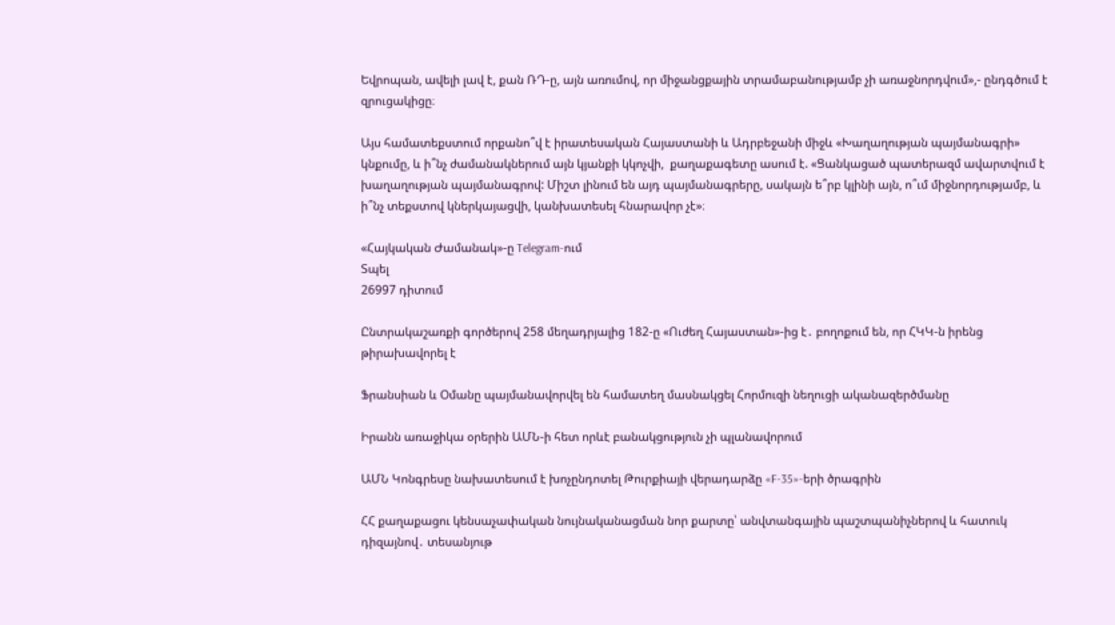Եվրոպան, ավելի լավ է, քան ՌԴ-ը, այն առումով, որ միջանցքային տրամաբանությամբ չի առաջնորդվում»,- ընդգծում է զրուցակիցը։

Այս համատեքստում որքանո՞վ է իրատեսական Հայաստանի և Ադրբեջանի միջև «Խաղաղության պայմանագրի» կնքումը, և ի՞նչ ժամանակներում այն կյանքի կկոչվի,  քաղաքագետը ասում է. «Ցանկացած պատերազմ ավարտվում է խաղաղության պայմանագրով: Միշտ լինում են այդ պայմանագրերը, սակայն ե՞րբ կլինի այն, ո՞ւմ միջնորդությամբ, և ի՞նչ տեքստով կներկայացվի, կանխատեսել հնարավոր չէ»։

«Հայկական Ժամանակ»-ը Telegram-ում
Տպել
26997 դիտում

Ընտրակաշառքի գործերով 258 մեղադրյալից 182-ը «Ուժեղ Հայաստան»-ից է․ բողոքում են, որ ՀԿԿ-ն իրենց թիրախավորել է

Ֆրանսիան և Օմանը պայմանավորվել են համատեղ մասնակցել Հորմուզի նեղուցի ականազերծմանը

Իրանն առաջիկա օրերին ԱՄՆ-ի հետ որևէ բանակցություն չի պլանավորում

ԱՄՆ Կոնգրեսը նախատեսում է խոչընդոտել Թուրքիայի վերադարձը «F-35»-երի ծրագրին

ՀՀ քաղաքացու կենսաչափական նույնականացման նոր քարտը՝ անվտանգային պաշտպանիչներով և հատուկ դիզայնով․ տեսանյութ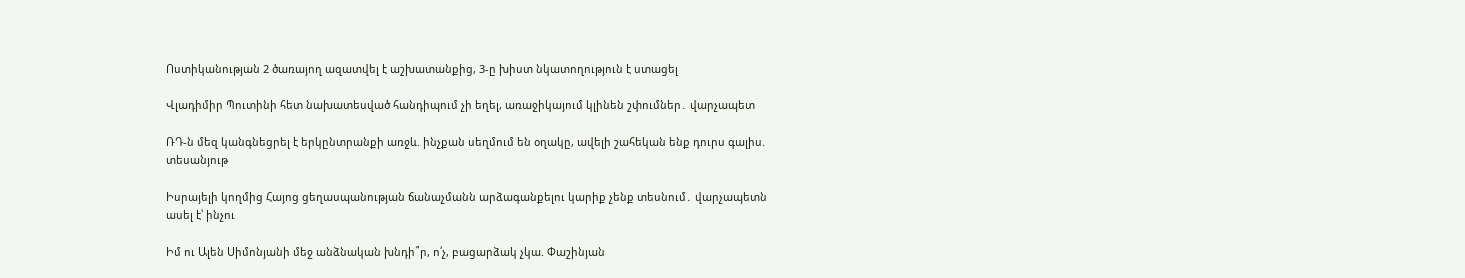Ոստիկանության 2 ծառայող ազատվել է աշխատանքից, 3-ը խիստ նկատողություն է ստացել

Վլադիմիր Պուտինի հետ նախատեսված հանդիպում չի եղել, առաջիկայում կլինեն շփումներ․ վարչապետ

ՌԴ-ն մեզ կանգնեցրել է երկընտրանքի առջև. ինչքան սեղմում են օղակը, ավելի շահեկան ենք դուրս գալիս. տեսանյութ

Իսրայելի կողմից Հայոց ցեղասպանության ճանաչմանն արձագանքելու կարիք չենք տեսնում․ վարչապետն ասել է՝ ինչու

Իմ ու Ալեն Սիմոնյանի մեջ անձնական խնդի՞ր, ո՛չ, բացարձակ չկա. Փաշինյան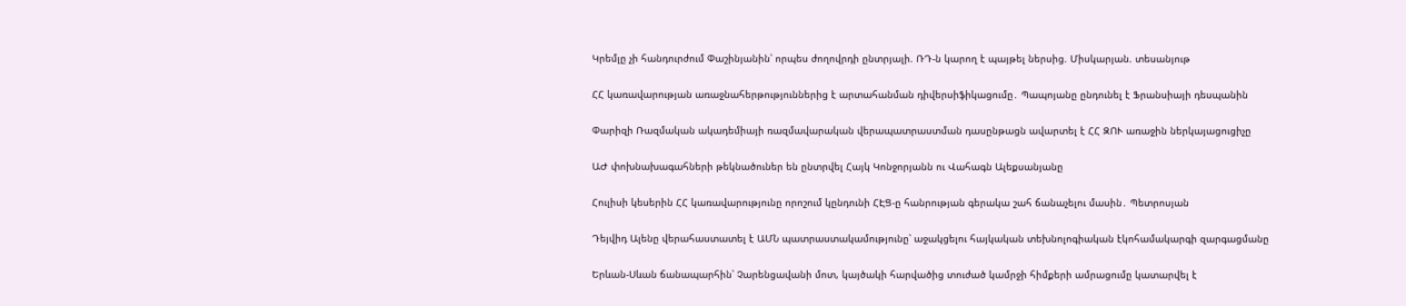Կրեմլը չի հանդուրժում Փաշինյանին՝ որպես ժողովրդի ընտրյալի. ՌԴ-ն կարող է պայթել ներսից. Միսկարյան. տեսանյութ

ՀՀ կառավարության առաջնահերթություններից է արտահանման դիվերսիֆիկացումը․ Պապոյանը ընդունել է Ֆրանսիայի դեսպանին

Փարիզի Ռազմական ակադեմիայի ռազմավարական վերապատրաստման դասընթացն ավարտել է ՀՀ ԶՈՒ առաջին ներկայացուցիչը

ԱԺ փոխնախագահների թեկնածուներ են ընտրվել Հայկ Կոնջորյանն ու Վահագն Ալեքսանյանը

Հուլիսի կեսերին ՀՀ կառավարությունը որոշում կընդունի ՀԷՑ-ը հանրության գերակա շահ ճանաչելու մասին․ Պետրոսյան

Դեյվիդ Ալենը վերահաստատել է ԱՄՆ պատրաստակամությունը՝ աջակցելու հայկական տեխնոլոգիական էկոհամակարգի զարգացմանը

Երևան-Սևան ճանապարհին՝ Չարենցավանի մոտ, կայծակի հարվածից տուժած կամրջի հիմքերի ամրացումը կատարվել է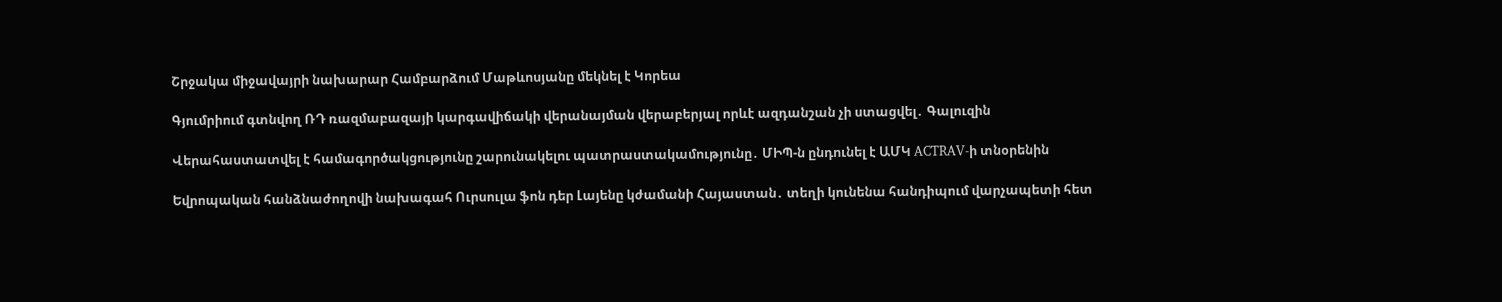Շրջակա միջավայրի նախարար Համբարձում Մաթևոսյանը մեկնել է Կորեա

Գյումրիում գտնվող ՌԴ ռազմաբազայի կարգավիճակի վերանայման վերաբերյալ որևէ ազդանշան չի ստացվել․ Գալուզին

Վերահաստատվել է համագործակցությունը շարունակելու պատրաստակամությունը․ ՄԻՊ-ն ընդունել է ԱՄԿ ACTRAV-ի տնօրենին

Եվրոպական հանձնաժողովի նախագահ Ուրսուլա ֆոն դեր Լայենը կժամանի Հայաստան․ տեղի կունենա հանդիպում վարչապետի հետ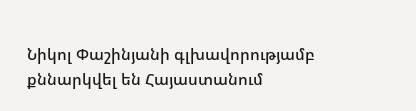Նիկոլ Փաշինյանի գլխավորությամբ քննարկվել են Հայաստանում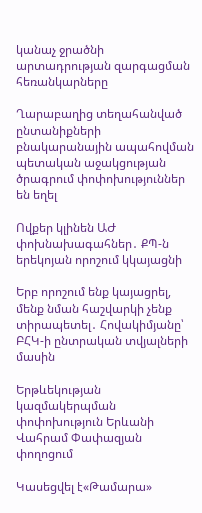կանաչ ջրածնի արտադրության զարգացման հեռանկարները

Ղարաբաղից տեղահանված ընտանիքների բնակարանային ապահովման պետական աջակցության ծրագրում փոփոխություններ են եղել

Ովքեր կլինեն ԱԺ փոխնախագահներ․ ՔՊ-ն երեկոյան որոշում կկայացնի

Երբ որոշում ենք կայացրել, մենք նման հաշվարկի չենք տիրապետել․ Հովակիմյանը՝ ԲՀԿ-ի ընտրական տվյալների մասին

Երթևեկության կազմակերպման փոփոխություն Երևանի Վահրամ Փափազյան փողոցում

Կասեցվել է«Թամարա»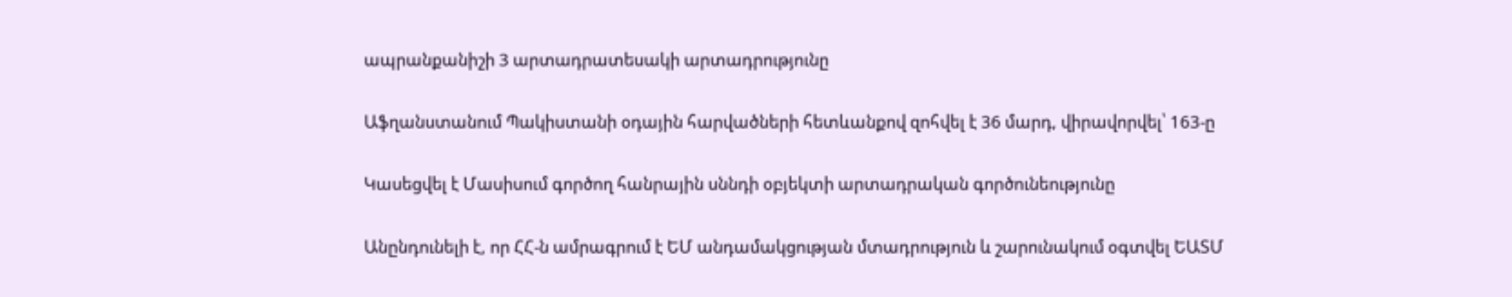ապրանքանիշի 3 արտադրատեսակի արտադրությունը

Աֆղանստանում Պակիստանի օդային հարվածների հետևանքով զոհվել է 36 մարդ, վիրավորվել՝ 163-ը

Կասեցվել է Մասիսում գործող հանրային սննդի օբյեկտի արտադրական գործունեությունը

Անընդունելի է, որ ՀՀ-ն ամրագրում է ԵՄ անդամակցության մտադրություն և շարունակում օգտվել ԵԱՏՄ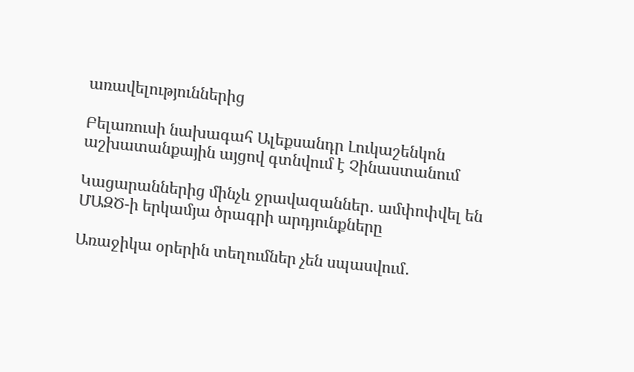առավելություններից

Բելառուսի նախագահ Ալեքսանդր Լուկաշենկոն աշխատանքային այցով գտնվում է Չինաստանում

Կացարաններից մինչև ջրավազաններ․ ամփոփվել են ՄԱԶԾ-ի երկամյա ծրագրի արդյունքները

Առաջիկա օրերին տեղումներ չեն սպասվում․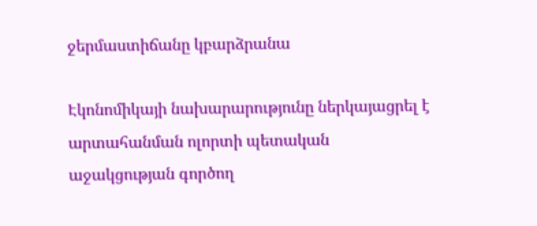ջերմաստիճանը կբարձրանա

Էկոնոմիկայի նախարարությունը ներկայացրել է արտահանման ոլորտի պետական աջակցության գործող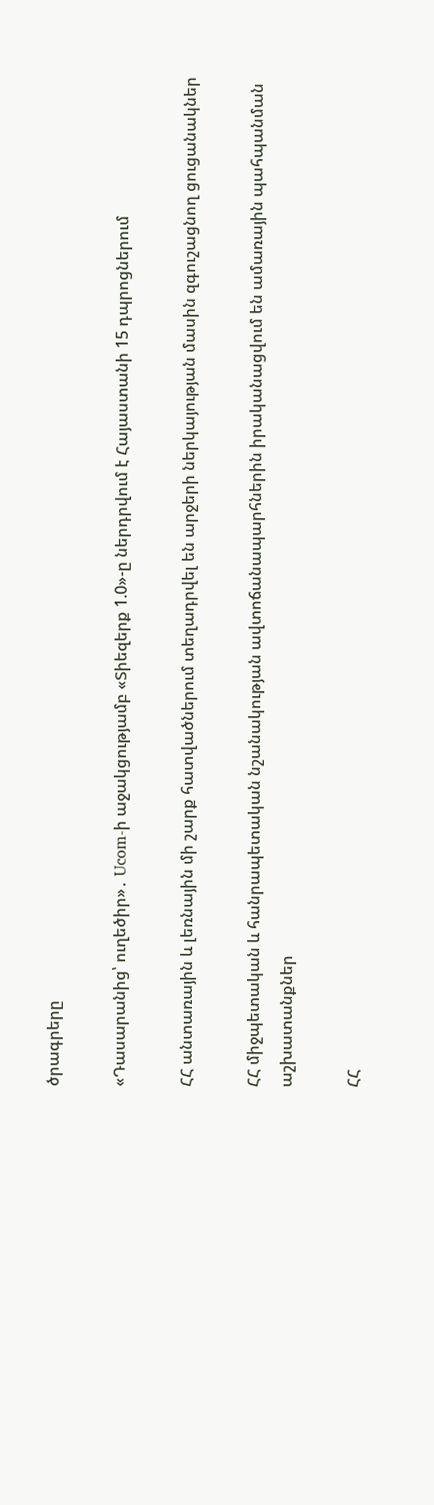ծրագրերը

«Դասարանից՝ ուղեծիր»․ Ucom-ի աջակցությամբ «Տիեզերք 1.0»-ը ներդրվում է Հայաստանի 15 դպրոցներում

ՀՀ անտառային և լեռնային մի շարք հատվածներում տեղադրվել են արջերի ներկայության մասին զգուշացնող ցուցանակներ

ՀՀ միջպետական և հանրապետական նշանակության ավտոճանապարհներին իրականացվում են ամառային պահպանման աշխատանքներ

ՀՀ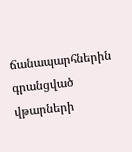ճանապարհներին գրանցված վթարների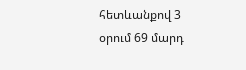հետևանքով 3 օրում 69 մարդ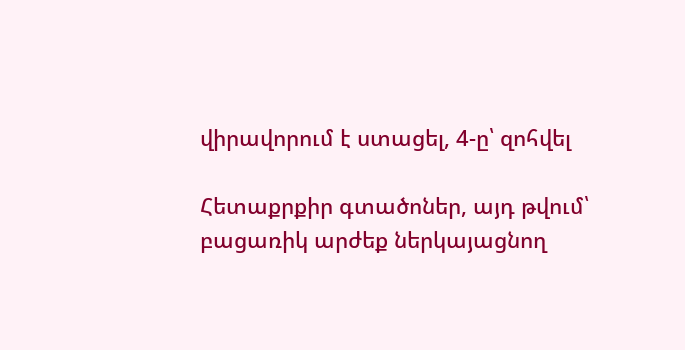վիրավորում է ստացել, 4-ը՝ զոհվել

Հետաքրքիր գտածոներ, այդ թվում՝ բացառիկ արժեք ներկայացնող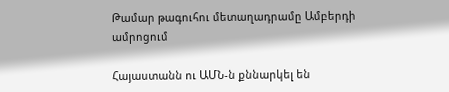Թամար թագուհու մետաղադրամը Ամբերդի ամրոցում

Հայաստանն ու ԱՄՆ-ն քննարկել են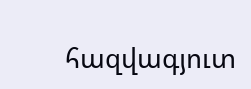հազվագյուտ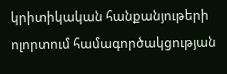կրիտիկական հանքանյութերի ոլորտում համագործակցության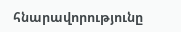հնարավորությունը